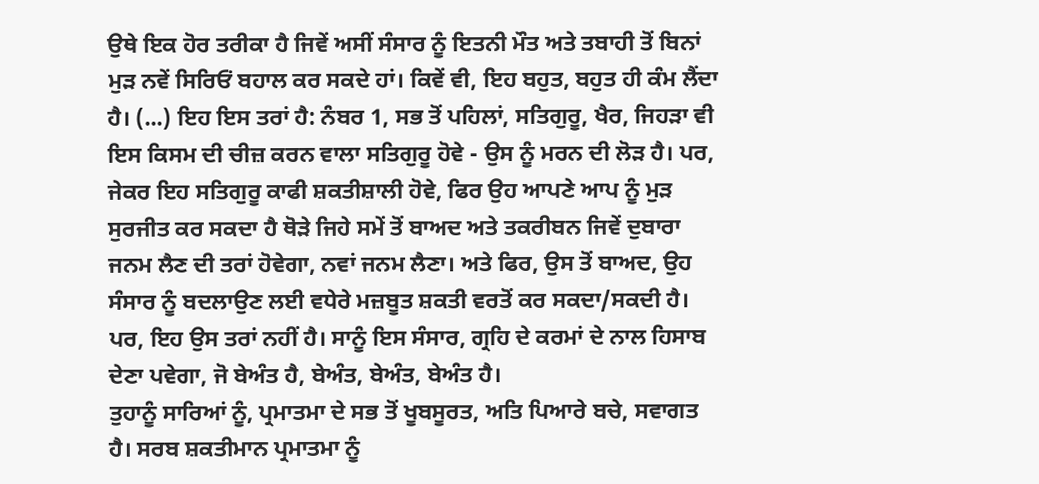ਉਥੇ ਇਕ ਹੋਰ ਤਰੀਕਾ ਹੈ ਜਿਵੇਂ ਅਸੀਂ ਸੰਸਾਰ ਨੂੰ ਇਤਨੀ ਮੌਤ ਅਤੇ ਤਬਾਹੀ ਤੋਂ ਬਿਨਾਂ ਮੁੜ ਨਵੇਂ ਸਿਰਿਓਂ ਬਹਾਲ ਕਰ ਸਕਦੇ ਹਾਂ। ਕਿਵੇਂ ਵੀ, ਇਹ ਬਹੁਤ, ਬਹੁਤ ਹੀ ਕੰਮ ਲੈਂਦਾ ਹੈ। (...) ਇਹ ਇਸ ਤਰਾਂ ਹੈ: ਨੰਬਰ 1, ਸਭ ਤੋਂ ਪਹਿਲਾਂ, ਸਤਿਗੁਰੂ, ਖੈਰ, ਜਿਹੜਾ ਵੀ ਇਸ ਕਿਸਮ ਦੀ ਚੀਜ਼ ਕਰਨ ਵਾਲਾ ਸਤਿਗੁਰੂ ਹੋਵੇ - ਉਸ ਨੂੰ ਮਰਨ ਦੀ ਲੋੜ ਹੈ। ਪਰ, ਜੇਕਰ ਇਹ ਸਤਿਗੁਰੂ ਕਾਫੀ ਸ਼ਕਤੀਸ਼ਾਲੀ ਹੋਵੇ, ਫਿਰ ਉਹ ਆਪਣੇ ਆਪ ਨੂੰ ਮੁੜ ਸੁਰਜੀਤ ਕਰ ਸਕਦਾ ਹੈ ਥੋੜੇ ਜਿਹੇ ਸਮੇਂ ਤੋਂ ਬਾਅਦ ਅਤੇ ਤਕਰੀਬਨ ਜਿਵੇਂ ਦੁਬਾਰਾ ਜਨਮ ਲੈਣ ਦੀ ਤਰਾਂ ਹੋਵੇਗਾ, ਨਵਾਂ ਜਨਮ ਲੈਣਾ। ਅਤੇ ਫਿਰ, ਉਸ ਤੋਂ ਬਾਅਦ, ਉਹ ਸੰਸਾਰ ਨੂੰ ਬਦਲਾਉਣ ਲਈ ਵਧੇਰੇ ਮਜ਼ਬੂਤ ਸ਼ਕਤੀ ਵਰਤੋਂ ਕਰ ਸਕਦਾ/ਸਕਦੀ ਹੈ। ਪਰ, ਇਹ ਉਸ ਤਰਾਂ ਨਹੀਂ ਹੈ। ਸਾਨੂੰ ਇਸ ਸੰਸਾਰ, ਗ੍ਰਹਿ ਦੇ ਕਰਮਾਂ ਦੇ ਨਾਲ ਹਿਸਾਬ ਦੇਣਾ ਪਵੇਗਾ, ਜੋ ਬੇਅੰਤ ਹੈ, ਬੇਅੰਤ, ਬੇਅੰਤ, ਬੇਅੰਤ ਹੈ।
ਤੁਹਾਨੂੰ ਸਾਰਿਆਂ ਨੂੰ, ਪ੍ਰਮਾਤਮਾ ਦੇ ਸਭ ਤੋਂ ਖੂਬਸੂਰਤ, ਅਤਿ ਪਿਆਰੇ ਬਚੇ, ਸਵਾਗਤ ਹੈ। ਸਰਬ ਸ਼ਕਤੀਮਾਨ ਪ੍ਰਮਾਤਮਾ ਨੂੰ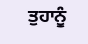ਤੁਹਾਨੂੰ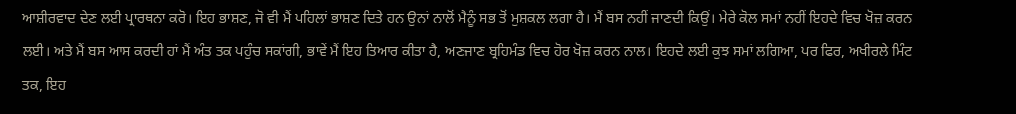ਆਸ਼ੀਰਵਾਦ ਦੇਣ ਲਈ ਪ੍ਰਾਰਥਨਾ ਕਰੋ। ਇਹ ਭਾਸ਼ਣ, ਜੋ ਵੀ ਮੈਂ ਪਹਿਲਾਂ ਭਾਸ਼ਣ ਦਿਤੇ ਹਨ ਉਨਾਂ ਨਾਲੋਂ ਮੈਨੂੰ ਸਭ ਤੋਂ ਮੁਸ਼ਕਲ ਲਗਾ ਹੈ। ਮੈਂ ਬਸ ਨਹੀਂ ਜਾਣਦੀ ਕਿਉਂ। ਮੇਰੇ ਕੋਲ ਸਮਾਂ ਨਹੀਂ ਇਹਦੇ ਵਿਚ ਖੋਜ਼ ਕਰਨ ਲਈ। ਅਤੇ ਮੈਂ ਬਸ ਆਸ ਕਰਦੀ ਹਾਂ ਮੈਂ ਅੰਤ ਤਕ ਪਹੁੰਚ ਸਕਾਂਗੀ, ਭਾਵੇਂ ਮੈਂ ਇਹ ਤਿਆਰ ਕੀਤਾ ਹੈ, ਅਣਜਾਣ ਬ੍ਰਹਿਮੰਡ ਵਿਚ ਹੋਰ ਖੋਜ਼ ਕਰਨ ਨਾਲ। ਇਹਦੇ ਲਈ ਕੁਝ ਸਮਾਂ ਲਗਿਆ, ਪਰ ਫਿਰ, ਅਖੀਰਲੇ ਮਿੰਟ ਤਕ, ਇਹ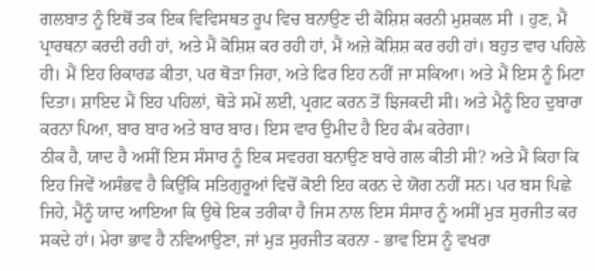ਗਲਬਾਤ ਨੂੰ ਇਥੋਂ ਤਕ ਇਕ ਵਿਵਿਸਥਤ ਰੂਪ ਵਿਚ ਬਨਾਉਣ ਦੀ ਕੋਸ਼ਿਸ਼ ਕਰਨੀ ਮੁਸ਼ਕਲ ਸੀ । ਹੁਣ, ਮੈਂ ਪ੍ਰਾਰਥਨਾ ਕਰਦੀ ਰਹੀ ਹਾਂ, ਅਤੇ ਮੈਂ ਕੋਸ਼ਿਸ਼ ਕਰ ਰਹੀ ਹਾਂ, ਮੈਂ ਅਜ਼ੇ ਕੋਸ਼ਿਸ਼ ਕਰ ਰਹੀ ਹਾਂ। ਬਹੁਤ ਵਾਰ ਪਹਿਲੇ ਹੀ। ਮੈਂ ਇਹ ਰਿਕਾਰਡ ਕੀਤਾ, ਪਰ ਥੋੜਾ ਜਿਹਾ, ਅਤੇ ਫਿਰ ਇਹ ਨਹੀਂ ਜਾ ਸਕਿਆ। ਅਤੇ ਮੈਂ ਇਸ ਨੂੰ ਮਿਟਾ ਦਿਤਾ। ਸ਼ਾਇਦ ਮੈਂ ਇਹ ਪਹਿਲਾਂ, ਥੋੜੇ ਸਮੇਂ ਲਈ, ਪ੍ਰਗਟ ਕਰਨ ਤੋਂ ਝਿਜਕਦੀ ਸੀ। ਅਤੇ ਮੈਨੂੰ ਇਹ ਦੁਬਾਰਾ ਕਰਨਾ ਪਿਆ, ਬਾਰ ਬਾਰ ਅਤੇ ਬਾਰ ਬਾਰ। ਇਸ ਵਾਰ ਉਮੀਦ ਹੈ ਇਹ ਕੰਮ ਕਰੇਗਾ।
ਠੀਕ ਹੈ, ਯਾਦ ਹੈ ਅਸੀਂ ਇਸ ਸੰਸਾਰ ਨੂੰ ਇਕ ਸਵਰਗ ਬਨਾਉਣ ਬਾਰੇ ਗਲ ਕੀਤੀ ਸੀ? ਅਤੇ ਮੈਂ ਕਿਹਾ ਕਿ ਇਹ ਜਿਵੇਂ ਅਸੰਭਵ ਹੈ ਕਿਉਂਕਿ ਸਤਿਗੁਰੂਆਂ ਵਿਚੋਂ ਕੋਈ ਇਹ ਕਰਨ ਦੇ ਯੋਗ ਨਹੀਂ ਸਨ। ਪਰ ਬਸ ਪਿਛੇ ਜਿਹੇ, ਮੈਂਨੂੰ ਯਾਦ ਆਇਆ ਕਿ ਉਥੇ ਇਕ ਤਰੀਕਾ ਹੈ ਜਿਸ ਨਾਲ ਇਸ ਸੰਸਾਰ ਨੂੰ ਅਸੀਂ ਮੁੜ ਸੁਰਜੀਤ ਕਰ ਸਕਦੇ ਹਾਂ। ਮੇਰਾ ਭਾਵ ਹੈ ਨਵਿਆਉਣਾ, ਜਾਂ ਮੁੜ ਸੁਰਜੀਤ ਕਰਨਾ - ਭਾਵ ਇਸ ਨੂੰ ਵਖਰਾ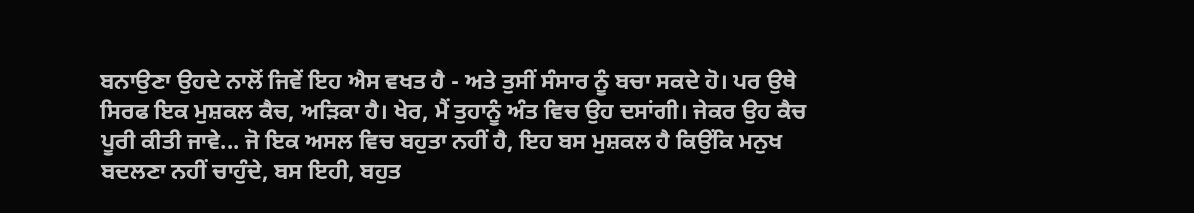ਬਨਾਉਣਾ ਉਹਦੇ ਨਾਲੋਂ ਜਿਵੇਂ ਇਹ ਐਸ ਵਖਤ ਹੈ - ਅਤੇ ਤੁਸੀਂ ਸੰਸਾਰ ਨੂੰ ਬਚਾ ਸਕਦੇ ਹੋ। ਪਰ ਉਥੇ ਸਿਰਫ ਇਕ ਮੁਸ਼ਕਲ ਕੈਚ, ਅੜਿਕਾ ਹੈ। ਖੇਰ, ਮੈਂ ਤੁਹਾਨੂੰ ਅੰਤ ਵਿਚ ਉਹ ਦਸਾਂਗੀ। ਜੇਕਰ ਉਹ ਕੈਚ ਪੂਰੀ ਕੀਤੀ ਜਾਵੇ... ਜੋ ਇਕ ਅਸਲ ਵਿਚ ਬਹੁਤਾ ਨਹੀਂ ਹੈ, ਇਹ ਬਸ ਮੁਸ਼ਕਲ ਹੈ ਕਿਉਂਕਿ ਮਨੁਖ ਬਦਲਣਾ ਨਹੀਂ ਚਾਹੁੰਦੇ, ਬਸ ਇਹੀ, ਬਹੁਤ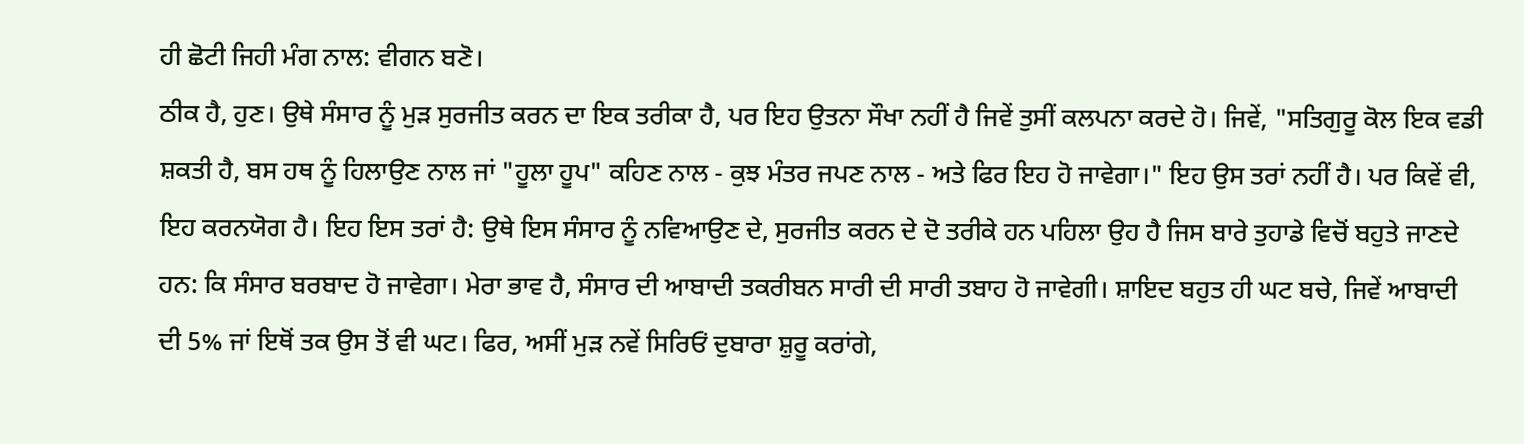ਹੀ ਛੋਟੀ ਜਿਹੀ ਮੰਗ ਨਾਲ: ਵੀਗਨ ਬਣੋ।
ਠੀਕ ਹੈ, ਹੁਣ। ਉਥੇ ਸੰਸਾਰ ਨੂੰ ਮੁੜ ਸੁਰਜੀਤ ਕਰਨ ਦਾ ਇਕ ਤਰੀਕਾ ਹੈ, ਪਰ ਇਹ ਉਤਨਾ ਸੌਖਾ ਨਹੀਂ ਹੈ ਜਿਵੇਂ ਤੁਸੀਂ ਕਲਪਨਾ ਕਰਦੇ ਹੋ। ਜਿਵੇਂ, "ਸਤਿਗੁਰੂ ਕੋਲ ਇਕ ਵਡੀ ਸ਼ਕਤੀ ਹੈ, ਬਸ ਹਥ ਨੂੰ ਹਿਲਾਉਣ ਨਾਲ ਜਾਂ "ਹੂਲਾ ਹੂਪ" ਕਹਿਣ ਨਾਲ - ਕੁਝ ਮੰਤਰ ਜਪਣ ਨਾਲ - ਅਤੇ ਫਿਰ ਇਹ ਹੋ ਜਾਵੇਗਾ।" ਇਹ ਉਸ ਤਰਾਂ ਨਹੀਂ ਹੈ। ਪਰ ਕਿਵੇਂ ਵੀ, ਇਹ ਕਰਨਯੋਗ ਹੈ। ਇਹ ਇਸ ਤਰਾਂ ਹੈ: ਉਥੇ ਇਸ ਸੰਸਾਰ ਨੂੰ ਨਵਿਆਉਣ ਦੇ, ਸੁਰਜੀਤ ਕਰਨ ਦੇ ਦੋ ਤਰੀਕੇ ਹਨ ਪਹਿਲਾ ਉਹ ਹੈ ਜਿਸ ਬਾਰੇ ਤੁਹਾਡੇ ਵਿਚੋਂ ਬਹੁਤੇ ਜਾਣਦੇ ਹਨ: ਕਿ ਸੰਸਾਰ ਬਰਬਾਦ ਹੋ ਜਾਵੇਗਾ। ਮੇਰਾ ਭਾਵ ਹੈ, ਸੰਸਾਰ ਦੀ ਆਬਾਦੀ ਤਕਰੀਬਨ ਸਾਰੀ ਦੀ ਸਾਰੀ ਤਬਾਹ ਹੋ ਜਾਵੇਗੀ। ਸ਼ਾਇਦ ਬਹੁਤ ਹੀ ਘਟ ਬਚੇ, ਜਿਵੇਂ ਆਬਾਦੀ ਦੀ 5% ਜਾਂ ਇਥੋਂ ਤਕ ਉਸ ਤੋਂ ਵੀ ਘਟ। ਫਿਰ, ਅਸੀਂ ਮੁੜ ਨਵੇਂ ਸਿਰਿਓਂ ਦੁਬਾਰਾ ਸ਼ੁਰੂ ਕਰਾਂਗੇ,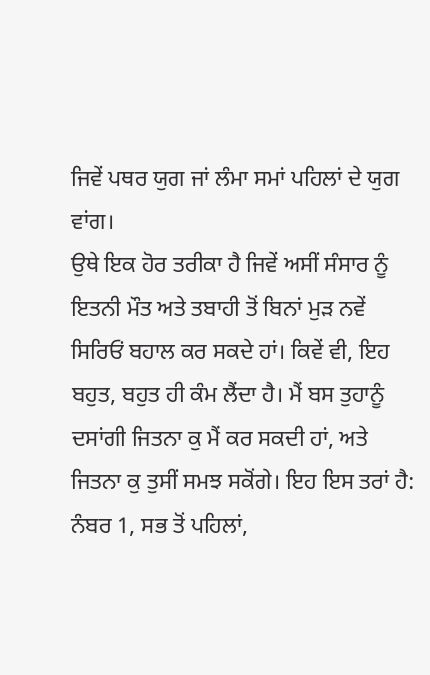ਜਿਵੇਂ ਪਥਰ ਯੁਗ ਜਾਂ ਲੰਮਾ ਸਮਾਂ ਪਹਿਲਾਂ ਦੇ ਯੁਗ ਵਾਂਗ।
ਉਥੇ ਇਕ ਹੋਰ ਤਰੀਕਾ ਹੈ ਜਿਵੇਂ ਅਸੀਂ ਸੰਸਾਰ ਨੂੰ ਇਤਨੀ ਮੌਤ ਅਤੇ ਤਬਾਹੀ ਤੋਂ ਬਿਨਾਂ ਮੁੜ ਨਵੇਂ ਸਿਰਿਓਂ ਬਹਾਲ ਕਰ ਸਕਦੇ ਹਾਂ। ਕਿਵੇਂ ਵੀ, ਇਹ ਬਹੁਤ, ਬਹੁਤ ਹੀ ਕੰਮ ਲੈਂਦਾ ਹੈ। ਮੈਂ ਬਸ ਤੁਹਾਨੂੰ ਦਸਾਂਗੀ ਜਿਤਨਾ ਕੁ ਮੈਂ ਕਰ ਸਕਦੀ ਹਾਂ, ਅਤੇ ਜਿਤਨਾ ਕੁ ਤੁਸੀਂ ਸਮਝ ਸਕੋਂਗੇ। ਇਹ ਇਸ ਤਰਾਂ ਹੈ: ਨੰਬਰ 1, ਸਭ ਤੋਂ ਪਹਿਲਾਂ,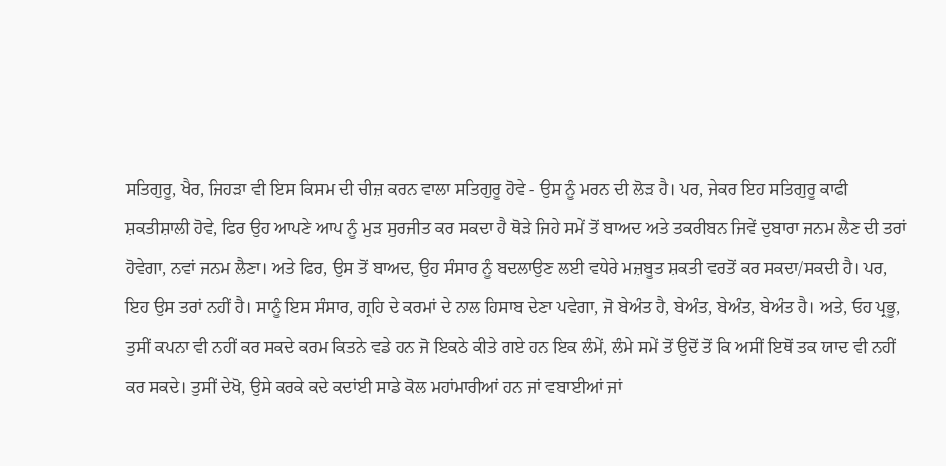ਸਤਿਗੁਰੂ, ਖੈਰ, ਜਿਹੜਾ ਵੀ ਇਸ ਕਿਸਮ ਦੀ ਚੀਜ਼ ਕਰਨ ਵਾਲਾ ਸਤਿਗੁਰੂ ਹੋਵੇ - ਉਸ ਨੂੰ ਮਰਨ ਦੀ ਲੋੜ ਹੈ। ਪਰ, ਜੇਕਰ ਇਹ ਸਤਿਗੁਰੂ ਕਾਫੀ ਸ਼ਕਤੀਸ਼ਾਲੀ ਹੋਵੇ, ਫਿਰ ਉਹ ਆਪਣੇ ਆਪ ਨੂੰ ਮੁੜ ਸੁਰਜੀਤ ਕਰ ਸਕਦਾ ਹੈ ਥੋੜੇ ਜਿਹੇ ਸਮੇਂ ਤੋਂ ਬਾਅਦ ਅਤੇ ਤਕਰੀਬਨ ਜਿਵੇਂ ਦੁਬਾਰਾ ਜਨਮ ਲੈਣ ਦੀ ਤਰਾਂ ਹੋਵੇਗਾ, ਨਵਾਂ ਜਨਮ ਲੈਣਾ। ਅਤੇ ਫਿਰ, ਉਸ ਤੋਂ ਬਾਅਦ, ਉਹ ਸੰਸਾਰ ਨੂੰ ਬਦਲਾਉਣ ਲਈ ਵਧੇਰੇ ਮਜ਼ਬੂਤ ਸ਼ਕਤੀ ਵਰਤੋਂ ਕਰ ਸਕਦਾ/ਸਕਦੀ ਹੈ। ਪਰ, ਇਹ ਉਸ ਤਰਾਂ ਨਹੀਂ ਹੈ। ਸਾਨੂੰ ਇਸ ਸੰਸਾਰ, ਗ੍ਰਹਿ ਦੇ ਕਰਮਾਂ ਦੇ ਨਾਲ ਹਿਸਾਬ ਦੇਣਾ ਪਵੇਗਾ, ਜੋ ਬੇਅੰਤ ਹੈ, ਬੇਅੰਤ, ਬੇਅੰਤ, ਬੇਅੰਤ ਹੈ। ਅਤੇ, ਓਹ ਪ੍ਰਭੂ, ਤੁਸੀਂ ਕਪਨਾ ਵੀ ਨਹੀਂ ਕਰ ਸਕਦੇ ਕਰਮ ਕਿਤਨੇ ਵਡੇ ਹਨ ਜੋ ਇਕਠੇ ਕੀਤੇ ਗਏ ਹਨ ਇਕ ਲੰਮੇਂ, ਲੰਮੇ ਸਮੇਂ ਤੋਂ ਉਦੋਂ ਤੋਂ ਕਿ ਅਸੀਂ ਇਥੋਂ ਤਕ ਯਾਦ ਵੀ ਨਹੀਂ ਕਰ ਸਕਦੇ। ਤੁਸੀਂ ਦੇਖੋ, ਉਸੇ ਕਰਕੇ ਕਦੇ ਕਦਾਂਈ ਸਾਡੇ ਕੋਲ ਮਹਾਂਮਾਰੀਆਂ ਹਨ ਜਾਂ ਵਬਾਈਆਂ ਜਾਂ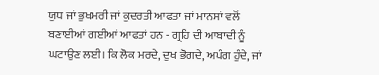ਯੁਧ ਜਾਂ ਭੁਖਮਰੀ ਜਾਂ ਕੁਦਰਤੀ ਆਫਤਾ ਜਾਂ ਮਾਨਸਾਂ ਵਲੋਂ ਬਣਾਈਆਂ ਗਈਆਂ ਆਫਤਾਂ ਹਨ - ਗ੍ਰਹਿ ਦੀ ਆਬਾਦੀ ਨੂੰ ਘਟਾਉਣ ਲਈ। ਕਿ ਲੋਕ ਮਰਦੇ, ਦੁਖ ਭੋਗਦੇ, ਅਪੰਗ ਹੁੰਦੇ, ਜਾਂ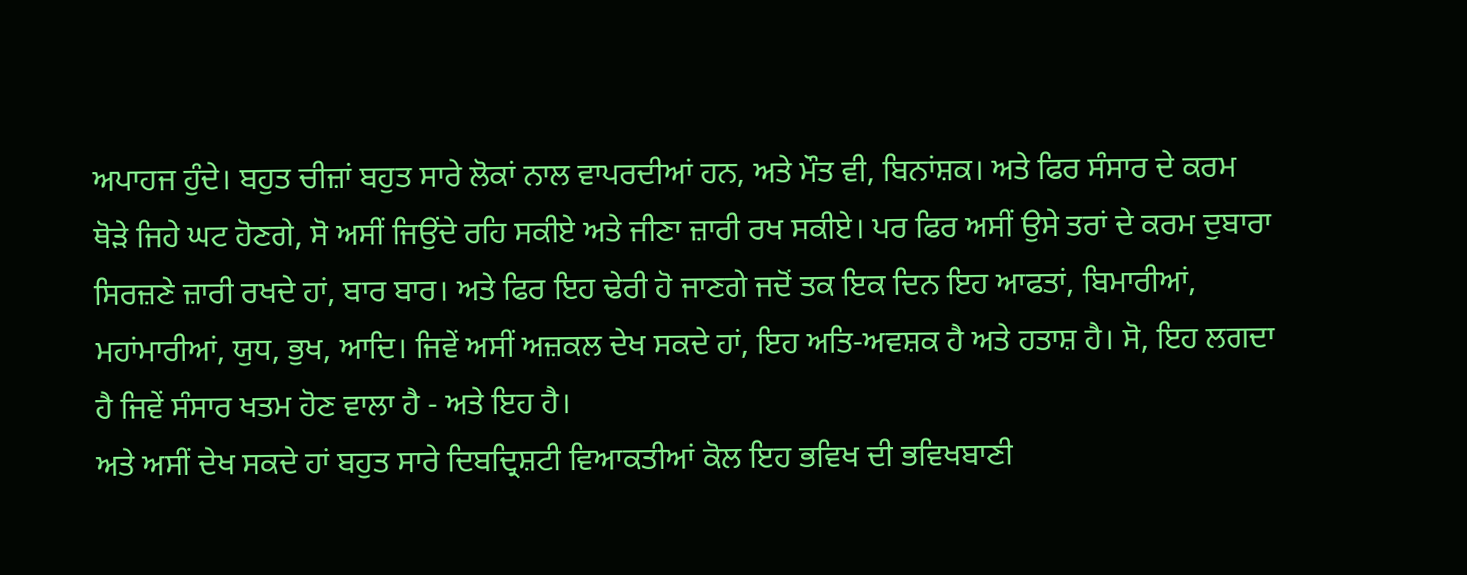ਅਪਾਹਜ ਹੁੰਦੇ। ਬਹੁਤ ਚੀਜ਼ਾਂ ਬਹੁਤ ਸਾਰੇ ਲੋਕਾਂ ਨਾਲ ਵਾਪਰਦੀਆਂ ਹਨ, ਅਤੇ ਮੌਤ ਵੀ, ਬਿਨਾਂਸ਼ਕ। ਅਤੇ ਫਿਰ ਸੰਸਾਰ ਦੇ ਕਰਮ ਥੋੜੇ ਜਿਹੇ ਘਟ ਹੋਣਗੇ, ਸੋ ਅਸੀਂ ਜਿਉਂਦੇ ਰਹਿ ਸਕੀਏ ਅਤੇ ਜੀਣਾ ਜ਼ਾਰੀ ਰਖ ਸਕੀਏ। ਪਰ ਫਿਰ ਅਸੀਂ ਉਸੇ ਤਰਾਂ ਦੇ ਕਰਮ ਦੁਬਾਰਾ ਸਿਰਜ਼ਣੇ ਜ਼ਾਰੀ ਰਖਦੇ ਹਾਂ, ਬਾਰ ਬਾਰ। ਅਤੇ ਫਿਰ ਇਹ ਢੇਰੀ ਹੋ ਜਾਣਗੇ ਜਦੋਂ ਤਕ ਇਕ ਦਿਨ ਇਹ ਆਫਤਾਂ, ਬਿਮਾਰੀਆਂ, ਮਹਾਂਮਾਰੀਆਂ, ਯੁਧ, ਭੁਖ, ਆਦਿ। ਜਿਵੇਂ ਅਸੀਂ ਅਜ਼ਕਲ ਦੇਖ ਸਕਦੇ ਹਾਂ, ਇਹ ਅਤਿ-ਅਵਸ਼ਕ ਹੈ ਅਤੇ ਹਤਾਸ਼ ਹੈ। ਸੋ, ਇਹ ਲਗਦਾ ਹੈ ਜਿਵੇਂ ਸੰਸਾਰ ਖਤਮ ਹੋਣ ਵਾਲਾ ਹੈ - ਅਤੇ ਇਹ ਹੈ।
ਅਤੇ ਅਸੀਂ ਦੇਖ ਸਕਦੇ ਹਾਂ ਬਹੁਤ ਸਾਰੇ ਦਿਬਦ੍ਰਿਸ਼ਟੀ ਵਿਆਕਤੀਆਂ ਕੋਲ ਇਹ ਭਵਿਖ ਦੀ ਭਵਿਖਬਾਣੀ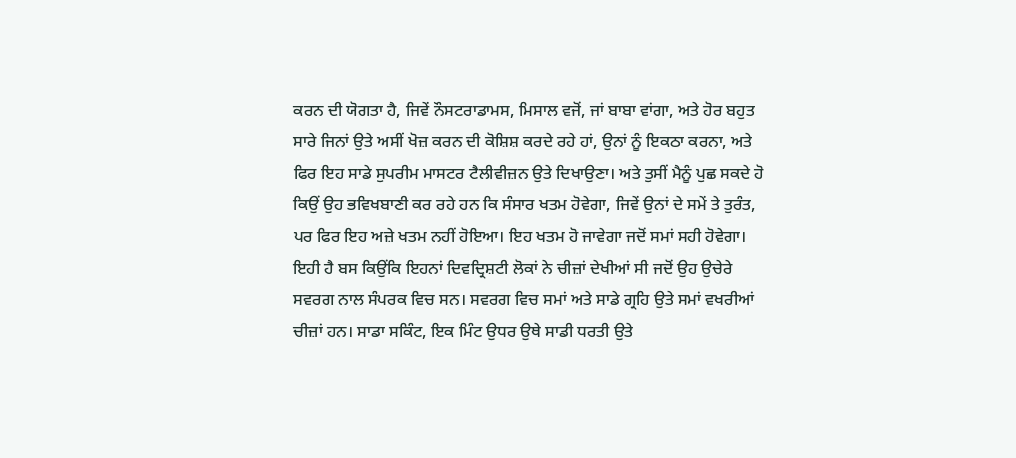ਕਰਨ ਦੀ ਯੋਗਤਾ ਹੈ, ਜਿਵੇਂ ਨੌਸਟਰਾਡਾਮਸ, ਮਿਸਾਲ ਵਜੋਂ, ਜਾਂ ਬਾਬਾ ਵਾਂਗਾ, ਅਤੇ ਹੋਰ ਬਹੁਤ ਸਾਰੇ ਜਿਨਾਂ ਉਤੇ ਅਸੀਂ ਖੋਜ਼ ਕਰਨ ਦੀ ਕੋਸ਼ਿਸ਼ ਕਰਦੇ ਰਹੇ ਹਾਂ, ਉਨਾਂ ਨੂੰ ਇਕਠਾ ਕਰਨਾ, ਅਤੇ ਫਿਰ ਇਹ ਸਾਡੇ ਸੁਪਰੀਮ ਮਾਸਟਰ ਟੈਲੀਵੀਜ਼ਨ ਉਤੇ ਦਿਖਾਉਣਾ। ਅਤੇ ਤੁਸੀਂ ਮੈਨੂੰ ਪੁਛ ਸਕਦੇ ਹੋ ਕਿਉਂ ਉਹ ਭਵਿਖਬਾਣੀ ਕਰ ਰਹੇ ਹਨ ਕਿ ਸੰਸਾਰ ਖਤਮ ਹੋਵੇਗਾ, ਜਿਵੇਂ ਉਨਾਂ ਦੇ ਸਮੇਂ ਤੇ ਤੁਰੰਤ, ਪਰ ਫਿਰ ਇਹ ਅਜ਼ੇ ਖਤਮ ਨਹੀਂ ਹੋਇਆ। ਇਹ ਖਤਮ ਹੋ ਜਾਵੇਗਾ ਜਦੋਂ ਸਮਾਂ ਸਹੀ ਹੋਵੇਗਾ।
ਇਹੀ ਹੈ ਬਸ ਕਿਉਂਕਿ ਇਹਨਾਂ ਦਿਵਦ੍ਰਿਸ਼ਟੀ ਲੋਕਾਂ ਨੇ ਚੀਜ਼ਾਂ ਦੇਖੀਆਂ ਸੀ ਜਦੋਂ ਉਹ ਉਚੇਰੇ ਸਵਰਗ ਨਾਲ ਸੰਪਰਕ ਵਿਚ ਸਨ। ਸਵਰਗ ਵਿਚ ਸਮਾਂ ਅਤੇ ਸਾਡੇ ਗ੍ਰਹਿ ਉਤੇ ਸਮਾਂ ਵਖਰੀਆਂ ਚੀਜ਼ਾਂ ਹਨ। ਸਾਡਾ ਸਕਿੰਟ, ਇਕ ਮਿੰਟ ਉਧਰ ਉਥੇ ਸਾਡੀ ਧਰਤੀ ਉਤੇ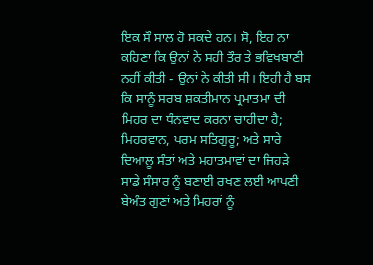ਇਕ ਸੌ ਸਾਲ ਹੋ ਸਕਦੇ ਹਨ। ਸੋ, ਇਹ ਨਾ ਕਹਿਣਾ ਕਿ ਉਨਾਂ ਨੇ ਸਹੀ ਤੌਰ ਤੇ ਭਵਿਖਬਾਣੀ ਨਹੀਂ ਕੀਤੀ - ਉਨਾਂ ਨੇ ਕੀਤੀ ਸੀ। ਇਹੀ ਹੈ ਬਸ ਕਿ ਸਾਨੂੰ ਸਰਬ ਸ਼ਕਤੀਮਾਨ ਪ੍ਰਮਾਤਮਾ ਦੀ ਮਿਹਰ ਦਾ ਧੰਨਵਾਦ ਕਰਨਾ ਚਾਹੀਦਾ ਹੈ; ਮਿਹਰਵਾਨ, ਪਰਮ ਸਤਿਗੁਰੂ; ਅਤੇ ਸਾਰੇ ਦਿਆਲੂ ਸੰਤਾਂ ਅਤੇ ਮਹਾਤਮਾਵਾਂ ਦਾ ਜਿਹੜੇ ਸਾਡੇ ਸੰਸਾਰ ਨੂੰ ਬਣਾਈ ਰਖਣ ਲਈ ਆਪਣੀ ਬੇਅੰਤ ਗੁਣਾਂ ਅਤੇ ਮਿਹਰਾਂ ਨੂੰ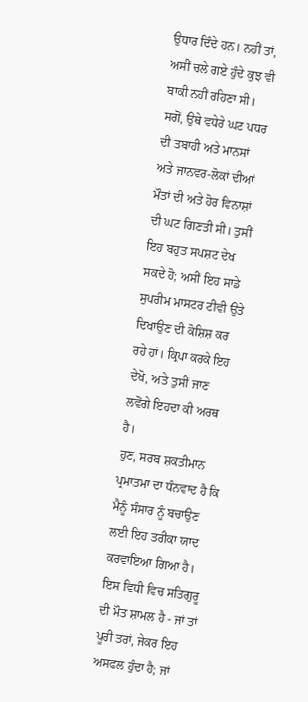ਉਧਾਰ ਦਿੰਦੇ ਹਨ। ਨਹੀਂ ਤਾਂ, ਅਸੀਂ ਚਲੇ ਗਏ ਹੁੰਦੇ ਕੁਝ ਵੀ ਬਾਕੀ ਨਹੀਂ ਰਹਿਣਾ ਸੀ। ਸਗੋਂ, ਉਥੇ ਵਧੇਰੇ ਘਟ ਪਧਰ ਦੀ ਤਬਾਹੀ ਅਤੇ ਮਾਨਸਾਂ ਅਤੇ ਜਾਨਵਰ-ਲੋਕਾਂ ਦੀਆਂ ਮੌਤਾਂ ਦੀ ਅਤੇ ਹੋਰ ਵਿਨਾਸ਼ਾਂ ਦੀ ਘਟ ਗਿਣਤੀ ਸੀ। ਤੁਸੀਂ ਇਹ ਬਹੁਤ ਸਪਸ਼ਟ ਦੇਖ ਸਕਦੇ ਹੋ; ਅਸੀਂ ਇਹ ਸਾਡੇ ਸੁਪਰੀਮ ਮਾਸਟਰ ਟੀਵੀ ਉਤੇ ਦਿਖਾਉਣ ਦੀ ਕੋਸ਼ਿਸ਼ ਕਰ ਰਹੇ ਹਾਂ। ਕ੍ਰਿਪਾ ਕਰਕੇ ਇਹ ਦੇਖੋ, ਅਤੇ ਤੁਸੀਂ ਜਾਣ ਲਵੋਂਗੇ ਇਹਦਾ ਕੀ ਅਰਥ ਹੈ।
ਹੁਣ, ਸਰਬ ਸ਼ਕਤੀਮਾਨ ਪ੍ਰਮਾਤਮਾ ਦਾ ਧੰਨਵਾਦ ਹੈ ਕਿ ਮੈਨੂੰ ਸੰਸਾਰ ਨੂੰ ਬਚਾਉਣ ਲਈ ਇਹ ਤਰੀਕਾ ਯਾਦ ਕਰਵਾਇਆ ਗਿਆ ਹੈ। ਇਸ ਵਿਧੀ ਵਿਚ ਸਤਿਗੁਰੂ ਦੀ ਮੌਤ ਸ਼ਾਮਲ ਹੈ - ਜਾਂ ਤਾਂ ਪੂਰੀ ਤਰਾਂ, ਜੇਕਰ ਇਹ ਅਸਫਲ ਹੁੰਦਾ ਹੈ; ਜਾਂ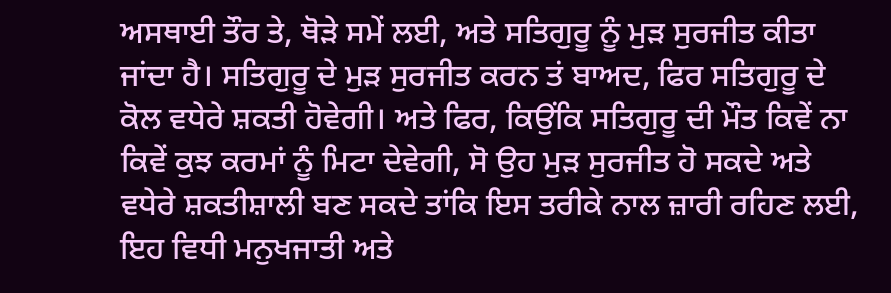ਅਸਥਾਈ ਤੌਰ ਤੇ, ਥੋੜੇ ਸਮੇਂ ਲਈ, ਅਤੇ ਸਤਿਗੁਰੂ ਨੂੰ ਮੁੜ ਸੁਰਜੀਤ ਕੀਤਾ ਜਾਂਦਾ ਹੈ। ਸਤਿਗੁਰੂ ਦੇ ਮੁੜ ਸੁਰਜੀਤ ਕਰਨ ਤਂ ਬਾਅਦ, ਫਿਰ ਸਤਿਗੁਰੂ ਦੇ ਕੋਲ ਵਧੇਰੇ ਸ਼ਕਤੀ ਹੋਵੇਗੀ। ਅਤੇ ਫਿਰ, ਕਿਉਂਕਿ ਸਤਿਗੁਰੂ ਦੀ ਮੌਤ ਕਿਵੇਂ ਨਾ ਕਿਵੇਂ ਕੁਝ ਕਰਮਾਂ ਨੂੰ ਮਿਟਾ ਦੇਵੇਗੀ, ਸੋ ਉਹ ਮੁੜ ਸੁਰਜੀਤ ਹੋ ਸਕਦੇ ਅਤੇ ਵਧੇਰੇ ਸ਼ਕਤੀਸ਼ਾਲੀ ਬਣ ਸਕਦੇ ਤਾਂਕਿ ਇਸ ਤਰੀਕੇ ਨਾਲ ਜ਼ਾਰੀ ਰਹਿਣ ਲਈ, ਇਹ ਵਿਧੀ ਮਨੁਖਜਾਤੀ ਅਤੇ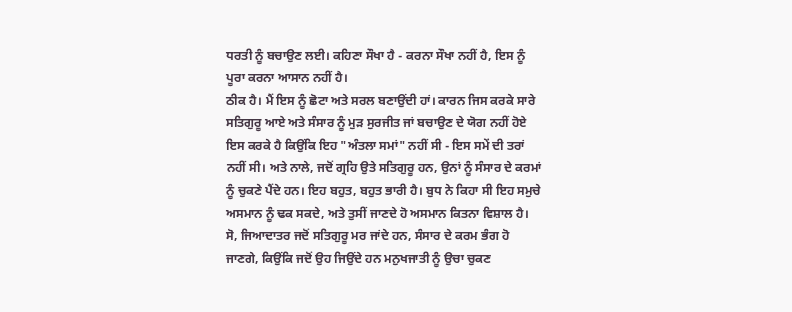ਧਰਤੀ ਨੂੰ ਬਚਾਉਣ ਲਈ। ਕਹਿਣਾ ਸੌਖਾ ਹੈ - ਕਰਨਾ ਸੌਖਾ ਨਹੀਂ ਹੈ, ਇਸ ਨੂੰ ਪੂਰਾ ਕਰਨਾ ਆਸਾਨ ਨਹੀਂ ਹੈ।
ਠੀਕ ਹੈ। ਮੈਂ ਇਸ ਨੂੰ ਛੋਟਾ ਅਤੇ ਸਰਲ ਬਣਾਉਂਦੀ ਹਾਂ। ਕਾਰਨ ਜਿਸ ਕਰਕੇ ਸਾਰੇ ਸਤਿਗੁਰੂ ਆਏ ਅਤੇ ਸੰਸਾਰ ਨੂੰ ਮੁੜ ਸੁਰਜੀਤ ਜਾਂ ਬਚਾਉਣ ਦੇ ਯੋਗ ਨਹੀਂ ਹੋਏ ਇਸ ਕਰਕੇ ਹੈ ਕਿਉਂਕਿ ਇਹ "ਅੰਤਲਾ ਸਮਾਂ" ਨਹੀਂ ਸੀ - ਇਸ ਸਮੇਂ ਦੀ ਤਰਾਂ ਨਹੀਂ ਸੀ। ਅਤੇ ਨਾਲੇ, ਜਦੋਂ ਗ੍ਰਹਿ ਉਤੇ ਸਤਿਗੁਰੂ ਹਨ, ਉਨਾਂ ਨੂੰ ਸੰਸਾਰ ਦੇ ਕਰਮਾਂ ਨੂੰ ਚੁਕਣੇ ਪੈਂਦੇ ਹਨ। ਇਹ ਬਹੁਤ, ਬਹੁਤ ਭਾਰੀ ਹੈ। ਬੁਧ ਨੇ ਕਿਹਾ ਸੀ ਇਹ ਸਮੁਚੇ ਅਸਮਾਨ ਨੂੰ ਢਕ ਸਕਦੇ, ਅਤੇ ਤੁਸੀਂ ਜਾਣਦੇ ਹੋ ਅਸਮਾਨ ਕਿਤਨਾ ਵਿਸ਼ਾਲ ਹੈ। ਸੋ, ਜਿਆਦਾਤਰ ਜਦੋਂ ਸਤਿਗੁਰੂ ਮਰ ਜਾਂਦੇ ਹਨ, ਸੰਸਾਰ ਦੇ ਕਰਮ ਭੰਗ ਹੋ ਜਾਣਗੇ, ਕਿਉਂਕਿ ਜਦੋਂ ਉਹ ਜਿਉਂਦੇ ਹਨ ਮਨੁਖਜਾਤੀ ਨੂੰ ਉਚਾ ਚੁਕਣ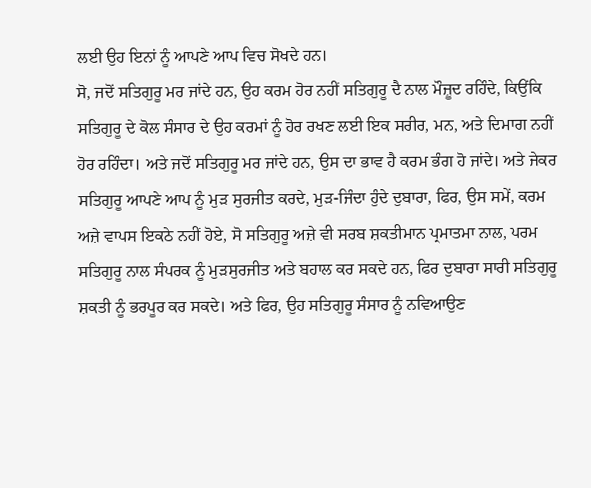ਲਈ ਉਹ ਇਨਾਂ ਨੂੰ ਆਪਣੇ ਆਪ ਵਿਚ ਸੋਖਦੇ ਹਨ।
ਸੋ, ਜਦੋਂ ਸਤਿਗੁਰੂ ਮਰ ਜਾਂਦੇ ਹਨ, ਉਹ ਕਰਮ ਹੋਰ ਨਹੀਂ ਸਤਿਗੁਰੂ ਦੈ ਨਾਲ ਮੌਜ਼ੂਦ ਰਹਿੰਦੇ, ਕਿਉਂਕਿ ਸਤਿਗੁਰੂ ਦੇ ਕੋਲ ਸੰਸਾਰ ਦੇ ਉਹ ਕਰਮਾਂ ਨੂੰ ਹੋਰ ਰਖਣ ਲਈ ਇਕ ਸਰੀਰ, ਮਨ, ਅਤੇ ਦਿਮਾਗ ਨਹੀਂ ਹੋਰ ਰਹਿੰਦਾ। ਅਤੇ ਜਦੋਂ ਸਤਿਗੁਰੂ ਮਰ ਜਾਂਦੇ ਹਨ, ਉਸ ਦਾ ਭਾਵ ਹੈ ਕਰਮ ਭੰਗ ਹੋ ਜਾਂਦੇ। ਅਤੇ ਜੇਕਰ ਸਤਿਗੁਰੂ ਆਪਣੇ ਆਪ ਨੂੰ ਮੁੜ ਸੁਰਜੀਤ ਕਰਦੇ, ਮੁੜ-ਜਿੰਦਾ ਹੁੰਦੇ ਦੁਬਾਰਾ, ਫਿਰ, ਉਸ ਸਮੇਂ, ਕਰਮ ਅਜ਼ੇ ਵਾਪਸ ਇਕਠੇ ਨਹੀਂ ਹੋਏ, ਸੋ ਸਤਿਗੁਰੂ ਅਜ਼ੇ ਵੀ ਸਰਬ ਸ਼ਕਤੀਮਾਨ ਪ੍ਰਮਾਤਮਾ ਨਾਲ, ਪਰਮ ਸਤਿਗੁਰੂ ਨਾਲ ਸੰਪਰਕ ਨੂੰ ਮੁੜਸੁਰਜੀਤ ਅਤੇ ਬਹਾਲ ਕਰ ਸਕਦੇ ਹਨ, ਫਿਰ ਦੁਬਾਰਾ ਸਾਰੀ ਸਤਿਗੁਰੂ ਸ਼ਕਤੀ ਨੂੰ ਭਰਪੂਰ ਕਰ ਸਕਦੇ। ਅਤੇ ਫਿਰ, ਉਹ ਸਤਿਗੁਰੂ ਸੰਸਾਰ ਨੂੰ ਨਵਿਆਉਣ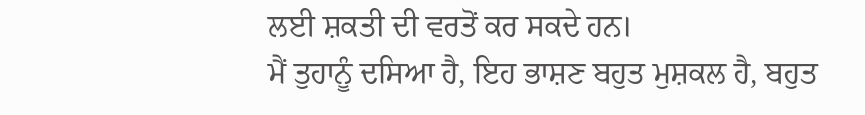ਲਈ ਸ਼ਕਤੀ ਦੀ ਵਰਤੋਂ ਕਰ ਸਕਦੇ ਹਨ।
ਮੈਂ ਤੁਹਾਨੂੰ ਦਸਿਆ ਹੈ, ਇਹ ਭਾਸ਼ਣ ਬਹੁਤ ਮੁਸ਼ਕਲ ਹੈ, ਬਹੁਤ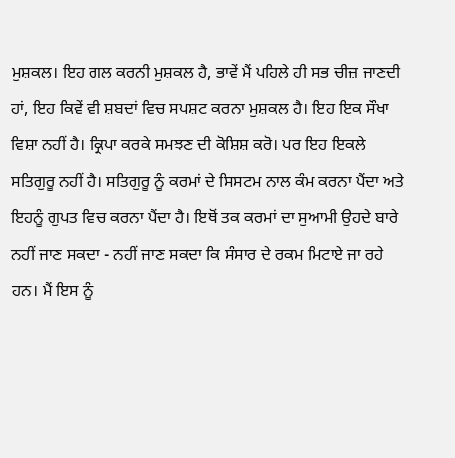ਮੁਸ਼ਕਲ। ਇਹ ਗਲ ਕਰਨੀ ਮੁਸ਼ਕਲ ਹੈ, ਭਾਵੇਂ ਮੈਂ ਪਹਿਲੇ ਹੀ ਸਭ ਚੀਜ਼ ਜਾਣਦੀ ਹਾਂ, ਇਹ ਕਿਵੇਂ ਵੀ ਸ਼ਬਦਾਂ ਵਿਚ ਸਪਸ਼ਟ ਕਰਨਾ ਮੁਸ਼ਕਲ ਹੈ। ਇਹ ਇਕ ਸੌਖਾ ਵਿਸ਼ਾ ਨਹੀਂ ਹੈ। ਕ੍ਰਿਪਾ ਕਰਕੇ ਸਮਝਣ ਦੀ ਕੋਸ਼ਿਸ਼ ਕਰੋ। ਪਰ ਇਹ ਇਕਲੇ ਸਤਿਗੁਰੂ ਨਹੀਂ ਹੈ। ਸਤਿਗੁਰੂ ਨੂੰ ਕਰਮਾਂ ਦੇ ਸਿਸਟਮ ਨਾਲ ਕੰਮ ਕਰਨਾ ਪੈਂਦਾ ਅਤੇ ਇਹਨੂੰ ਗੁਪਤ ਵਿਚ ਕਰਨਾ ਪੈਂਦਾ ਹੈ। ਇਥੋਂ ਤਕ ਕਰਮਾਂ ਦਾ ਸੁਆਮੀ ਉਹਦੇ ਬਾਰੇ ਨਹੀਂ ਜਾਣ ਸਕਦਾ - ਨਹੀਂ ਜਾਣ ਸਕਦਾ ਕਿ ਸੰਸਾਰ ਦੇ ਰਕਮ ਮਿਟਾਏ ਜਾ ਰਹੇ ਹਨ। ਮੈਂ ਇਸ ਨੂੰ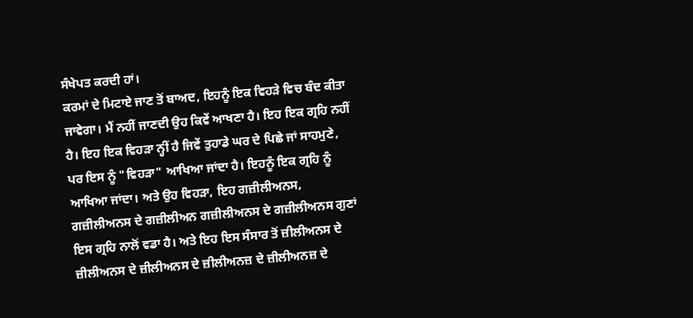ਸੰਖੇਪਤ ਕਰਦੀ ਹਾਂ।
ਕਰਮਾਂ ਦੇ ਮਿਟਾਏ ਜਾਣ ਤੋਂ ਬਾਅਦ, ਇਹਨੂੰ ਇਕ ਵਿਹੜੇ ਵਿਚ ਬੰਦ ਕੀਤਾ ਜਾਵੇਗਾ। ਮੈਂ ਨਹੀਂ ਜਾਣਦੀ ਉਹ ਕਿਵੇਂ ਆਖਣਾ ਹੈ। ਇਹ ਇਕ ਗ੍ਰਹਿ ਨਹੀਂ ਹੈ। ਇਹ ਇਕ ਵਿਹੜਾ ਨ੍ਹੀਂ ਹੈ ਜਿਵੇਂ ਤੁਹਾਡੇ ਘਰ ਦੇ ਪਿਛੇ ਜਾਂ ਸਾਹਮੁਣੇ, ਪਰ ਇਸ ਨੂੰ "ਵਿਹੜਾ" ਆਖਿਆ ਜਾਂਦਾ ਹੈ। ਇਹਨੂੰ ਇਕ ਗ੍ਰਹਿ ਨੂੰ ਆਖਿਆ ਜਾਂਦਾ। ਅਤੇ ਉਹ ਵਿਹੜਾ, ਇਹ ਗਜ਼ੀਲੀਅਨਸ, ਗਜ਼ੀਲੀਅਨਸ ਦੇ ਗਜ਼ੀਲੀਅਨ ਗਜ਼ੀਲੀਅਨਸ ਦੇ ਗਜ਼ੀਲੀਅਨਸ ਗੁਣਾਂ ਇਸ ਗ੍ਰਹਿ ਨਾਲੋਂ ਵਡਾ ਹੈ। ਅਤੇ ਇਹ ਇਸ ਸੰਸਾਰ ਤੋਂ ਜ਼ੀਲੀਅਨਸ ਦੇ ਜ਼ੀਲੀਅਨਸ ਦੇ ਜ਼ੀਲੀਅਨਸ ਦੇ ਜ਼ੀਲੀਅਨਜ਼ ਦੇ ਜ਼ੀਲੀਅਨਜ਼ ਦੇ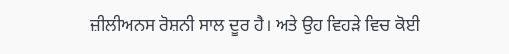ਜ਼ੀਲੀਅਨਸ ਰੋਸ਼ਨੀ ਸਾਲ ਦੂਰ ਹੈ। ਅਤੇ ਉਹ ਵਿਹੜੇ ਵਿਚ ਕੋਈ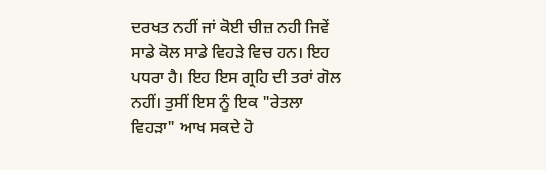ਦਰਖਤ ਨਹੀਂ ਜਾਂ ਕੋਈ ਚੀਜ਼ ਨਹੀ ਜਿਵੇਂ ਸਾਡੇ ਕੋਲ ਸਾਡੇ ਵਿਹੜੇ ਵਿਚ ਹਨ। ਇਹ ਪਧਰਾ ਹੈ। ਇਹ ਇਸ ਗ੍ਰਹਿ ਦੀ ਤਰਾਂ ਗੋਲ ਨਹੀਂ। ਤੁਸੀਂ ਇਸ ਨੂੰ ਇਕ "ਰੇਤਲਾ ਵਿਹੜਾ" ਆਖ ਸਕਦੇ ਹੋ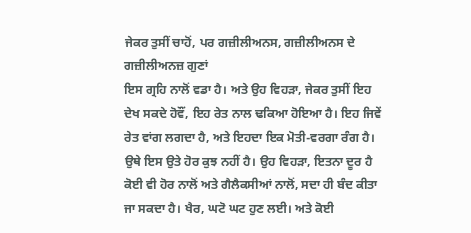ਜੇਕਰ ਤੁਸੀਂ ਚਾਹੋਂ, ਪਰ ਗਜ਼ੀਲੀਅਨਸ, ਗਜ਼ੀਲੀਅਨਸ ਦੇ ਗਜ਼ੀਲੀਅਨਜ਼ ਗੁਣਾਂ
ਇਸ ਗ੍ਰਹਿ ਨਾਲੋਂ ਵਡਾ ਹੈ। ਅਤੇ ਉਹ ਵਿਹੜਾ, ਜੇਕਰ ਤੁਸੀਂ ਇਹ ਦੇਖ ਸਕਦੇ ਹੋਵੌਂ, ਇਹ ਰੇਤ ਨਾਲ ਢਕਿਆ ਹੋਇਆ ਹੈ। ਇਹ ਜਿਵੇਂ ਰੇਤ ਵਾਂਗ ਲਗਦਾ ਹੈ, ਅਤੇ ਇਹਦਾ ਇਕ ਮੋਤੀ-ਵਰਗਾ ਰੰਗ ਹੈ। ਉਥੇ ਇਸ ਉਤੇ ਹੋਰ ਕੁਝ ਨਹੀਂ ਹੈ। ਉਹ ਵਿਹੜਾ, ਇਤਨਾ ਦੂਰ ਹੈ ਕੋਈ ਵੀ ਹੋਰ ਨਾਲੋਂ ਅਤੇ ਗੈਲੈਕਸੀਆਂ ਨਾਲੋਂ, ਸਦਾ ਹੀ ਬੰਦ ਕੀਤਾ ਜਾ ਸਕਦਾ ਹੈ। ਖੈਰ, ਘਟੋ ਘਟ ਹੁਣ ਲਈ। ਅਤੇ ਕੋਈ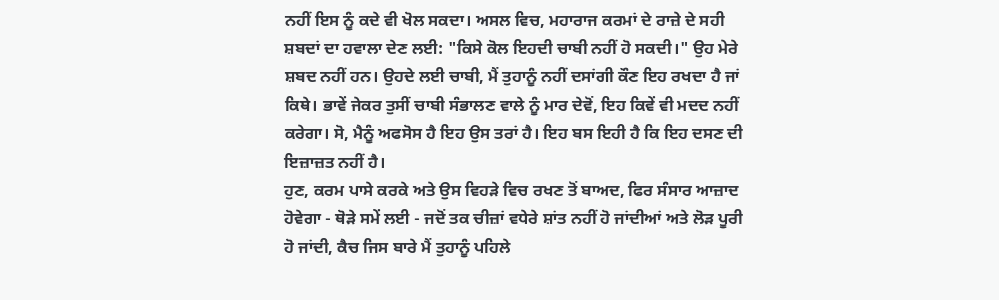ਨਹੀਂ ਇਸ ਨੂੰ ਕਦੇ ਵੀ ਖੋਲ ਸਕਦਾ। ਅਸਲ ਵਿਚ, ਮਹਾਰਾਜ ਕਰਮਾਂ ਦੇ ਰਾਜ਼ੇ ਦੇ ਸਹੀ ਸ਼ਬਦਾਂ ਦਾ ਹਵਾਲਾ ਦੇਣ ਲਈ: "ਕਿਸੇ ਕੋਲ ਇਹਦੀ ਚਾਬੀ ਨਹੀਂ ਹੋ ਸਕਦੀ।" ਉਹ ਮੇਰੇ ਸ਼ਬਦ ਨਹੀਂ ਹਨ। ਉਹਦੇ ਲਈ ਚਾਬੀ, ਮੈਂ ਤੁਹਾਨੂੰ ਨਹੀਂ ਦਸਾਂਗੀ ਕੌਣ ਇਹ ਰਖਦਾ ਹੈ ਜਾਂ ਕਿਥੇ। ਭਾਵੇਂ ਜੇਕਰ ਤੁਸੀਂ ਚਾਬੀ ਸੰਭਾਲਣ ਵਾਲੇ ਨੂੰ ਮਾਰ ਦੇਵੋਂ, ਇਹ ਕਿਵੇਂ ਵੀ ਮਦਦ ਨਹੀਂ ਕਰੇਗਾ। ਸੋ, ਮੈਨੂੰ ਅਫਸੋਸ ਹੈ ਇਹ ਉਸ ਤਰਾਂ ਹੈ। ਇਹ ਬਸ ਇਹੀ ਹੈ ਕਿ ਇਹ ਦਸਣ ਦੀ ਇਜ਼ਾਜ਼ਤ ਨਹੀਂ ਹੈ।
ਹੁਣ, ਕਰਮ ਪਾਸੇ ਕਰਕੇ ਅਤੇ ਉਸ ਵਿਹੜੇ ਵਿਚ ਰਖਣ ਤੋਂ ਬਾਅਦ, ਫਿਰ ਸੰਸਾਰ ਆਜ਼ਾਦ ਹੋਵੇਗਾ - ਥੋੜੇ ਸਮੇਂ ਲਈ - ਜਦੋਂ ਤਕ ਚੀਜ਼ਾਂ ਵਧੇਰੇ ਸ਼ਾਂਤ ਨਹੀਂ ਹੋ ਜਾਂਦੀਆਂ ਅਤੇ ਲੋੜ ਪੂਰੀ ਹੋ ਜਾਂਦੀ, ਕੈਚ ਜਿਸ ਬਾਰੇ ਮੈਂ ਤੁਹਾਨੂੰ ਪਹਿਲੇ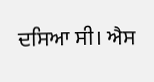ਦਸਿਆ ਸੀ। ਐਸ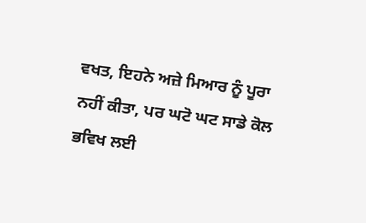ਵਖਤ, ਇਹਨੇ ਅਜ਼ੇ ਮਿਆਰ ਨੂੰ ਪੂਰਾ ਨਹੀਂ ਕੀਤਾ, ਪਰ ਘਟੋ ਘਟ ਸਾਡੇ ਕੋਲ ਭਵਿਖ ਲਈ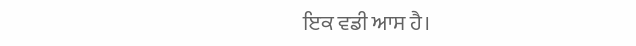ਇਕ ਵਡੀ ਆਸ ਹੈ।